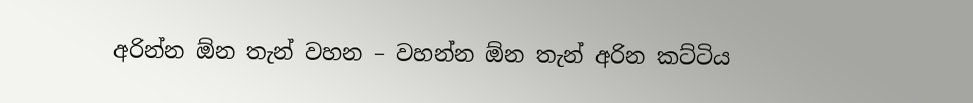අරින්න ඕන තැන් වහන – වහන්න ඕන තැන් අරින කට්ටිය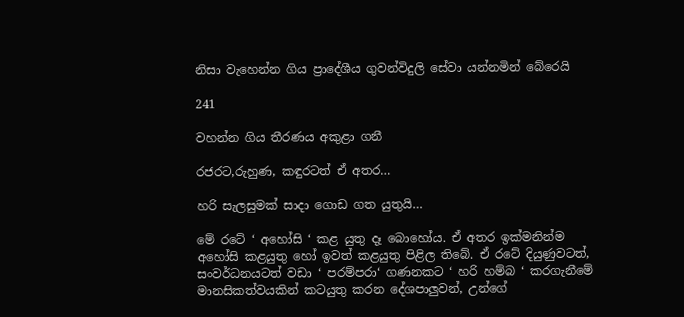නිසා වැහෙන්න ගිය ප්‍රාදේශීය ගුවන්විදුලි සේවා යන්නමින් බේරෙයි

241

වහන්න ගිය තීරණය අකුළා ගනී

රජරට,රුහුණ, කඳුරටත් ඒ අතර…

හරි සැලසුමක් සාදා ගොඩ ගත යුතුයි…

මේ රටේ ‘ අහෝසි ‘ කළ යුතු දෑ බොහෝය. ඒ අතර ඉක්මනින්ම අහෝසි කළයුතු හෝ ඉවත් කළයුතු පිළිල තිබේ. ඒ රටේ දියුණුවටත්, සංවර්ධනයටත් වඩා ‘ පරම්පරා‘ ගණනකට ‘ හරි හම්බ ‘ කරගැනීමේ මානසිකත්වයකින් කටයුතු කරන දේශපාලුවන්, උන්ගේ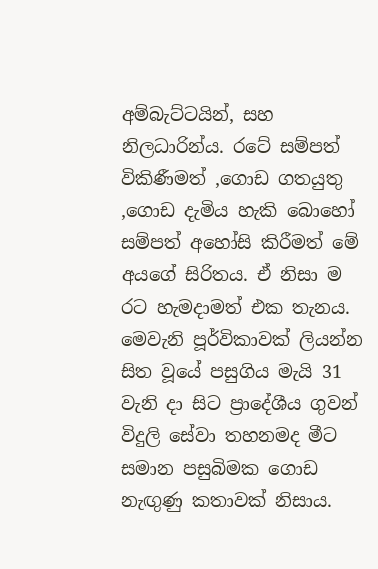අම්බැට්ටයින්, සහ නිලධාරින්ය. රටේ සම්පත් විකිණීමත් ,ගොඩ ගතයුතු ,ගොඩ දැමිය හැකි බොහෝ සම්පත් අහෝසි කිරීමත් මේ අයගේ සිරිතය. ඒ නිසා ම රට හැමදාමත් එක තැනය. මෙවැනි පූර්විකාවක් ලියන්න සිත වූයේ පසුගිය මැයි 31 වැනි දා සිට ප්‍රාදේශීය ගුවන් විදුලි සේවා තහනමද මීට සමාන පසුබිමක ගොඩ නැඟුණු කතාවක් නිසාය.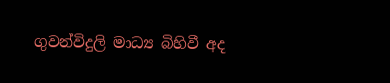ගුවන්විදුලි මාධ්‍ය බිහිවී අද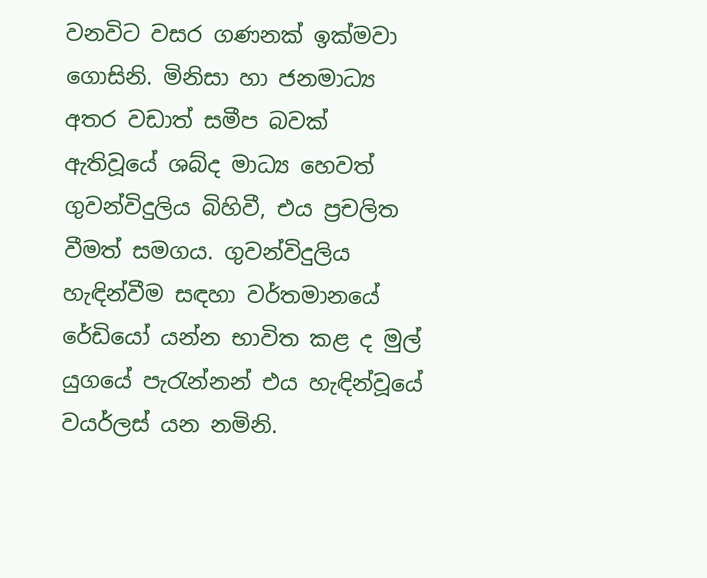වනවිට වසර ගණනක් ඉක්මවා ගොසිනි. මිනිසා හා ජනමාධ්‍ය අතර වඩාත් සමීප බවක් ඇතිවූයේ ශබ්ද මාධ්‍ය හෙවත් ගුවන්විදුලිය බිහිවී, එය ප්‍රචලිත වීමත් සමගය. ගුවන්විදුලිය හැඳින්වීම සඳහා වර්තමානයේ රේඩියෝ යන්න භාවිත කළ ද මුල් යුගයේ පැරැන්නන් එය හැඳින්වූයේ වයර්ලස් යන නමිනි.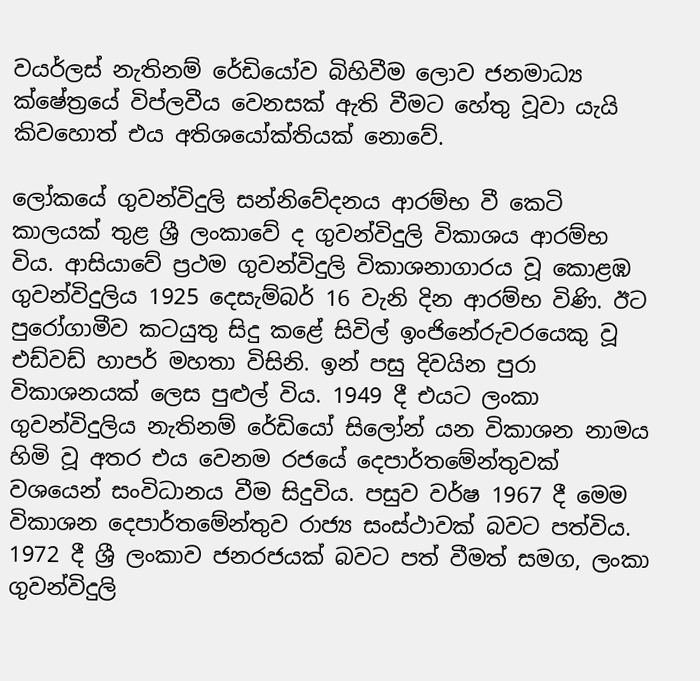වයර්ලස් නැතිනම් රේඩියෝව බිහිවීම ලොව ජනමාධ්‍ය ක්ෂේත්‍රයේ විප්ලවීය වෙනසක් ඇති වීමට හේතු වූවා යැයි කිවහොත් එය අතිශයෝක්තියක් නොවේ.

ලෝකයේ ගුවන්විදුලි සන්නිවේදනය ආරම්භ වී කෙටි කාලයක් තුළ ශ්‍රී ලංකාවේ ද ගුවන්විදුලි විකාශය ආරම්භ විය. ආසියාවේ ප්‍රථම ගුවන්විදුලි විකාශනාගාරය වූ කොළඹ ගුවන්විදුලිය 1925 දෙසැම්බර් 16 වැනි දින ආරම්භ විණි. ඊට පුරෝගාමීව කටයුතු සිදු කළේ සිවිල් ඉංජිනේරුවරයෙකු වූ එඩ්වඩ් හාපර් මහතා විසිනි. ඉන් පසු දිවයින පුරා විකාශනයක් ලෙස පුළුල් විය. 1949 දී එයට ලංකා ගුවන්විදුලිය නැතිනම් රේඩියෝ සිලෝන් යන විකාශන නාමය හිමි වූ අතර එය වෙනම රජයේ දෙපාර්තමේන්තුවක් වශයෙන් සංවිධානය වීම සිදුවිය. පසුව වර්ෂ 1967 දී මෙම විකාශන දෙපාර්තමේන්තුව රාජ්‍ය සංස්ථාවක් බවට පත්විය. 1972 දී ශ්‍රී ලංකාව ජනරජයක් බවට පත් වීමත් සමග, ලංකා ගුවන්විදුලි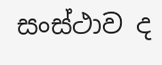සංස්ථාව ද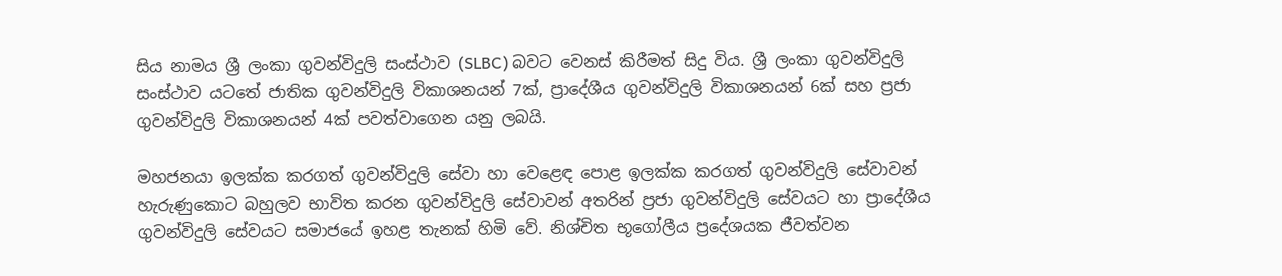සිය නාමය ශ්‍රී ලංකා ගුවන්විදුලි සංස්ථාව (SLBC) බවට වෙනස් කිරීමත් සිදු විය. ශ්‍රී ලංකා ගුවන්විදුලි සංස්ථාව යටතේ ජාතික ගුවන්විදුලි විකාශනයන් 7ක්, ප්‍රාදේශීය ගුවන්විදුලි විකාශනයන් 6ක් සහ ප්‍රජා ගුවන්විදුලි විකාශනයන් 4ක් පවත්වාගෙන යනු ලබයි.

මහජනයා ඉලක්ක කරගත් ගුවන්විදුලි සේවා හා වෙළෙඳ පොළ ඉලක්ක කරගත් ගුවන්විදුලි සේවාවන් හැරුණුකොට බහුලව භාවිත කරන ගුවන්විදුලි සේවාවන් අතරින් ප්‍රජා ගුවන්විදුලි සේවයට හා ප්‍රාදේශීය ගුවන්විදුලි සේවයට සමාජයේ ඉහළ තැනක් හිමි වේ. නිශ්චිත භූගෝලීය ප්‍රදේශයක ජීවත්වන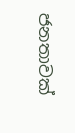ජනතාවක්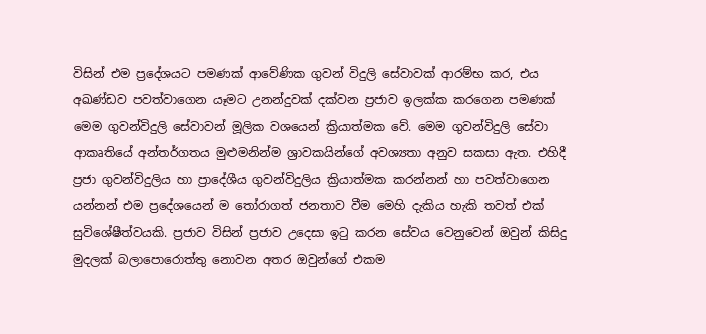විසින් එම ප්‍රදේශයට පමණක් ආවේණික ගුවන් විදුලි සේවාවක් ආරම්භ කර, එය අඛණ්ඩව පවත්වාගෙන යෑමට උනන්දුවක් දක්වන ප්‍රජාව ඉලක්ක කරගෙන පමණක් මෙම ගුවන්විදුලි සේවාවන් මූලික වශයෙන් ක්‍රියාත්මක වේ. මෙම ගුවන්විදුලි සේවා ආකෘතියේ අන්තර්ගතය මුළුමනින්ම ශ්‍රාවකයින්ගේ අවශ්‍යතා අනුව සකසා ඇත. එහිදී ප්‍රජා ගුවන්විදුලිය හා ප්‍රාදේශීය ගුවන්විදුලිය ක්‍රියාත්මක කරන්නන් හා පවත්වාගෙන යන්නන් එම ප්‍රදේශයෙන් ම තෝරාගත් ජනතාව වීම මෙහි දැකිය හැකි තවත් එක් සුවිශේෂීත්වයකි. ප්‍රජාව විසින් ප්‍රජාව උදෙසා ඉටු කරන සේවය වෙනුවෙන් ඔවුන් කිසිදු මුදලක් බලාපොරොත්තු නොවන අතර ඔවුන්ගේ එකම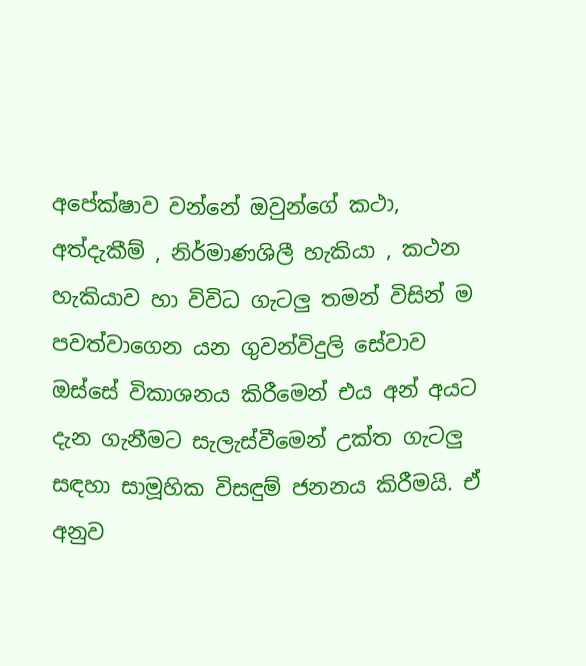අපේක්ෂාව වන්නේ ඔවුන්ගේ කථා, අත්දැකීම් , නිර්මාණශිලී හැකියා , කථන හැකියාව හා විවිධ ගැටලු තමන් විසින් ම පවත්වාගෙන යන ගුවන්විදුලි සේවාව ඔස්සේ විකාශනය කිරීමෙන් එය අන් අයට දැන ගැනීමට සැලැස්වීමෙන් උක්ත ගැටලු සඳහා සාමූහික විසඳුම් ජනනය කිරීමයි. ඒ අනුව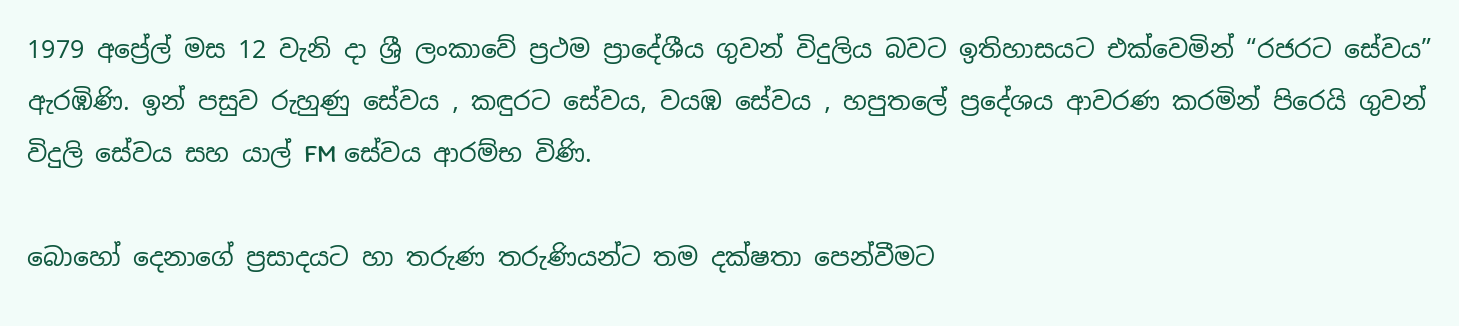1979 අප්‍රේල් මස 12 වැනි දා ශ්‍රී ලංකාවේ ප්‍රථම ප්‍රාදේශීය ගුවන් විදුලිය බවට ඉතිහාසයට එක්වෙමින් “රජරට සේවය” ඇරඹිණි. ඉන් පසුව රුහුණු සේවය , කඳුරට සේවය, වයඹ සේවය , හපුතලේ ප්‍රදේශය ආවරණ කරමින් පිරෙයි ගුවන් විදුලි සේවය සහ යාල් FM සේවය ආරම්භ විණි.

බොහෝ දෙනාගේ ප්‍රසාදයට හා තරුණ තරුණියන්ට තම දක්ෂතා පෙන්වීමට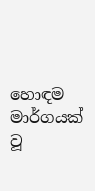හොඳම මාර්ගයක් වූ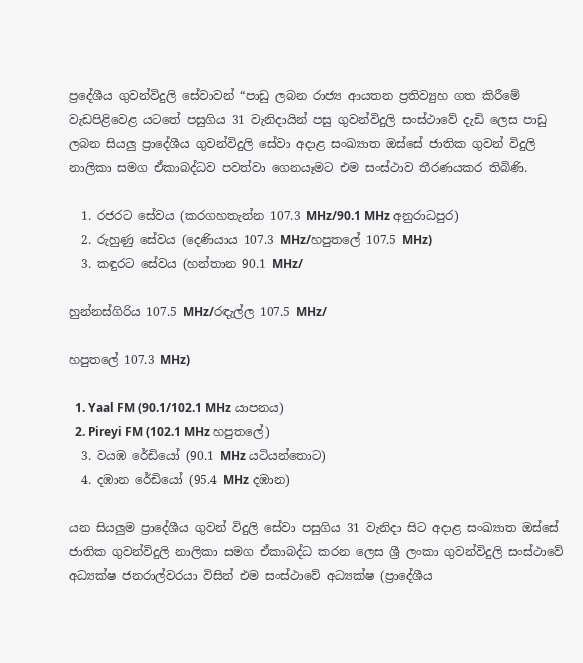ප්‍රදේශීය ගුවන්විදුලි සේවාවන් “පාඩු ලබන රාජ්‍ය ආයතන ප්‍රතිව්‍යුහ ගත කිරීමේ වැඩපිළිවෙළ යටතේ පසුගිය 31 වැනිදායින් පසු ගුවන්විදුලි සංස්ථාවේ දැඩි ලෙස පාඩු ලබන සියලු ප්‍රාදේශීය ගුවන්විදුලි සේවා අදාළ සංඛ්‍යාත ඔස්සේ ජාතික ගුවන් විදුලි නාලිකා සමග ඒකාබද්ධව පවත්වා ගෙනයෑමට එම සංස්ථාව තීරණයකර තිබිණි.

  1. රජරට සේවය (කරගහතැන්න 107.3 MHz/90.1 MHz අනුරාධපුර)
  2. රුහුණු සේවය (දෙණියාය 107.3 MHz/හපුතලේ 107.5 MHz)
  3. කඳුරට සේවය (හන්තාන 90.1 MHz/

හුන්නස්ගිරිය 107.5 MHz/රඳැල්ල 107.5 MHz/

හපුතලේ 107.3 MHz)

  1. Yaal FM (90.1/102.1 MHz යාපනය)
  2. Pireyi FM (102.1 MHz හපුතලේ)
  3. වයඹ රේඩියෝ (90.1 MHz යටියන්තොට)
  4. දඹාන රේඩියෝ (95.4 MHz දඹාන)

යන සියලුම ප්‍රාදේශීය ගුවන් විදුලි සේවා පසුගිය 31 වැනිදා සිට අදාළ සංඛ්‍යාත ඔස්සේ ජාතික ගුවන්විදුලි නාලිකා සමග ඒකාබද්ධ කරන ලෙස ශ්‍රී ලංකා ගුවන්විදුලි සංස්ථාවේ අධ්‍යක්ෂ ජනරාල්වරයා විසින් එම සංස්ථාවේ අධ්‍යක්ෂ (ප්‍රාදේශීය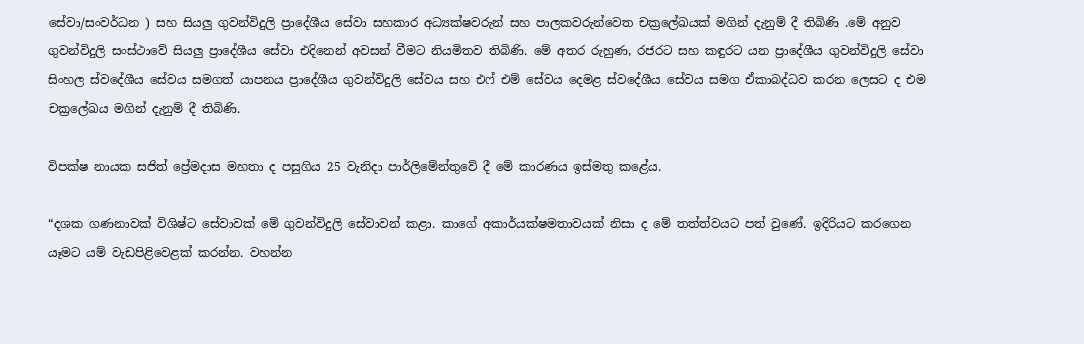සේවා/සංවර්ධන ) සහ සියලු ගුවන්විදුලි ප්‍රාදේශීය සේවා සහකාර අධ්‍යක්ෂවරුන් සහ පාලකවරුන්වෙත චක්‍රලේඛයක් මගින් දැනුම් දී තිබිණි .මේ අනුව ගුවන්විදුලි සංස්ථාවේ සියලු ප්‍රාදේශීය සේවා එදිනෙන් අවසන් වීමට නියමිතව තිබිණි. මේ අතර රුහුණ, රජරට සහ කඳුරට යන ප්‍රාදේශීය ගුවන්විදුලි සේවා සිංහල ස්වදේශීය සේවය සමගත් යාපනය ප්‍රාදේශීය ගුවන්විදුලි සේවය සහ එෆ් එම් සේවය දෙමළ ස්වදේශීය සේවය සමග ඒකාබද්ධව කරන ලෙසට ද එම චක්‍රලේඛය මගින් දැනුම් දී තිබිණි.

විපක්ෂ නායක සජිත් ප්‍රේමදාස මහතා ද පසුගිය 25 වැනිදා පාර්ලිමේන්තුවේ දී මේ කාරණය ඉස්මතු කළේය.

“දශක ගණනාවක් විශිෂ්ට සේවාවක් මේ ගුවන්විදුලි සේවාවන් කළා. කාගේ අකාර්යක්ෂමතාවයක් නිසා ද මේ තත්ත්වයට පත් වුණේ. ඉදිරියට කරගෙන යෑමට යම් වැඩපිළිවෙළක් කරන්න. වහන්න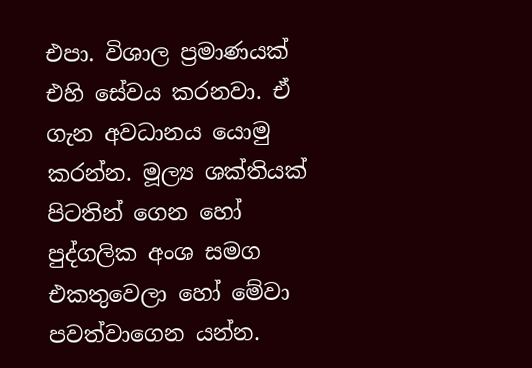එපා. විශාල ප්‍රමාණයක් එහි සේවය කරනවා. ඒ ගැන අවධානය යොමු කරන්න. මූල්‍ය ශක්තියක් පිටතින් ගෙන හෝ පුද්ගලික අංශ සමග එකතුවෙලා හෝ මේවා පවත්වාගෙන යන්න.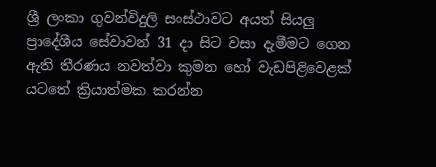ශ්‍රී ලංකා ගුවන්විදුලි සංස්ථාවට අයත් සියලු ප්‍රාදේශීය සේවාවන් 31 දා සිට වසා දැමීමට ගෙන ඇති තීරණය නවත්වා කුමන හෝ වැඩපිළිවෙළක් යටතේ ක්‍රියාත්මක කරන්න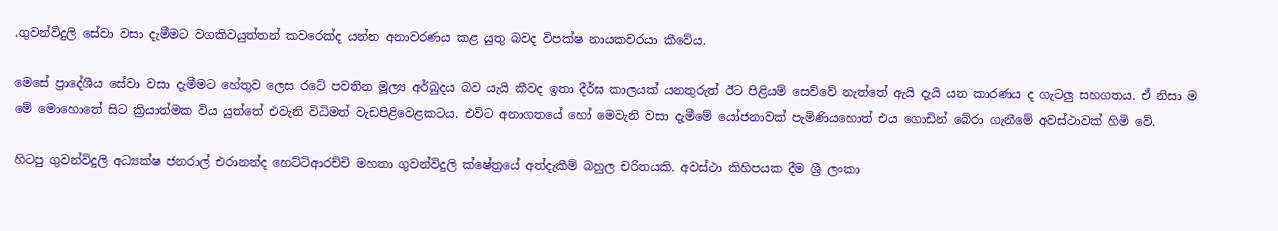.ගුවන්විදුලි සේවා වසා දැමීමට වගකිවයුත්තන් කවරෙක්ද යන්න අනාවරණය කළ යුතු බවද විපක්ෂ නායකවරයා කීවේය.

මෙසේ ප්‍රාදේශීය සේවා වසා දැමීමට හේතුව ලෙස රටේ පවතින මූල්‍ය අර්බුදය බව යැයි කීවද ඉතා දීර්ඝ කාලයක් යනතුරුත් ඊට පිළියම් සෙව්වේ නැත්තේ ඇයි දැයි යන කාරණය ද ගැටලු සහගතය. ඒ නිසා ම මේ මොහොතේ සිට ක්‍රියාත්මක විය යුත්තේ එවැනි විධිමත් වැඩපිළිවෙළකටය. එවිට අනාගතයේ හෝ මෙවැනි වසා දැමීමේ යෝජනාවක් පැමිණියහොත් එය ගොඩින් බේරා ගැනීමේ අවස්ථාවක් හිමි වේ.

හිටපු ගුවන්විදුලි අධ්‍යක්ෂ ජනරාල් එරානන්ද හෙට්ටිආරච්චි මහතා ගුවන්විදුලි ක්ෂේත්‍රයේ අත්දැකීම් බහුල චරිතයකි. අවස්ථා කිහිපයක දීම ශ්‍රී ලංකා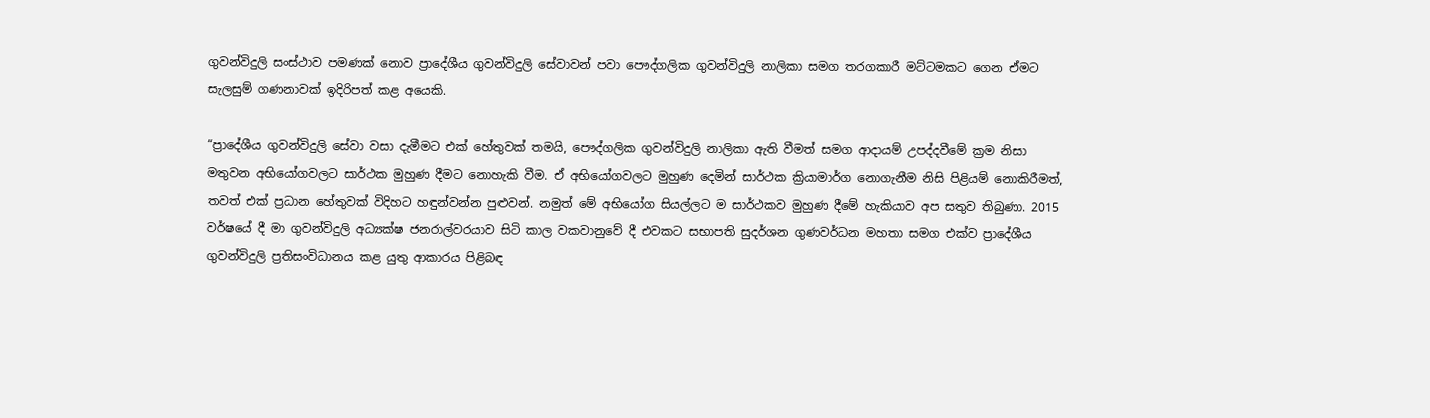ගුවන්විදුලි සංස්ථාව පමණක් නොව ප්‍රාදේශීය ගුවන්විදුලි සේවාවන් පවා පෞද්ගලික ගුවන්විදුලි නාලිකා සමග තරගකාරී මට්ටමකට ගෙන ඒමට සැලසුම් ගණනාවක් ඉදිරිපත් කළ අයෙකි.

“ප්‍රාදේශීය ගුවන්විදුලි සේවා වසා දැමීමට එක් හේතුවක් තමයි, පෞද්ගලික ගුවන්විදුලි නාලිකා ඇති වීමත් සමග ආදායම් උපද්දවීමේ ක්‍රම නිසා මතුවන අභියෝගවලට සාර්ථක මුහුණ දීමට නොහැකි වීම. ඒ අභියෝගවලට මුහුණ දෙමින් සාර්ථක ක්‍රියාමාර්ග නොගැනීම නිසි පිළියම් නොකිරීමත්, තවත් එක් ප්‍රධාන හේතුවක් විදිහට හඳුන්වන්න පුළුවන්. නමුත් මේ අභියෝග සියල්ලට ම සාර්ථකව මුහුණ දීමේ හැකියාව අප සතුව තිබුණා. 2015 වර්ෂයේ දී මා ගුවන්විදුලි අධ්‍යක්ෂ ජනරාල්වරයාව සිටි කාල වකවානුවේ දී එවකට සභාපති සුදර්ශන ගුණවර්ධන මහතා සමග එක්ව ප්‍රාදේශීය ගුවන්විදුලි ප්‍රතිසංවිධානය කළ යුතු ආකාරය පිළිබඳ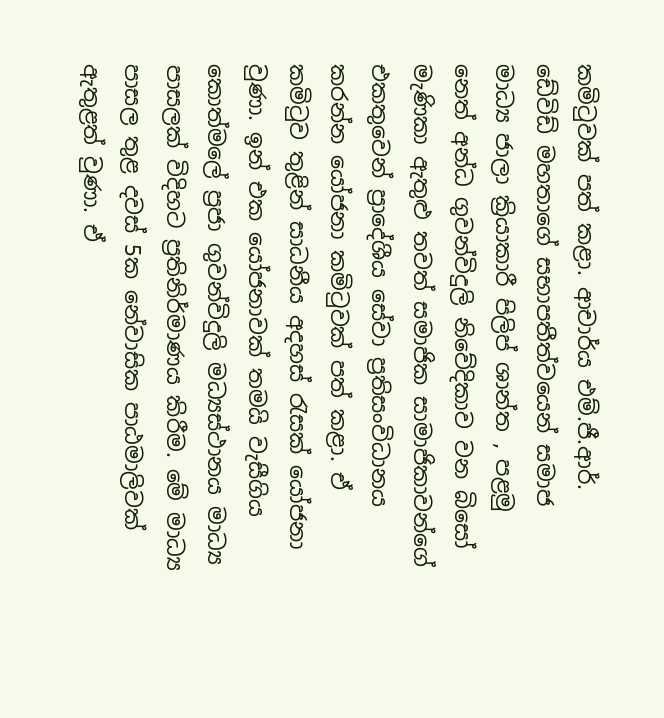කමිටුවක් පත් කළා. ආචාර්ය එම්.ජී.ආර්. ඩේවිඩ් මහතාගේ සභාපතීත්වයෙන් සමාජ මාධ්‍ය ජාලා ක්‍රියාකාරී පිලිප් ශාන්ත , පළමු නෙත් අන්ධ ගුවන්විදුලි නිවේදිකාව වන බිසෝ මැණිකා ඇතුළු තවත් සමාජික සාමාජිකාවන්ගේ එකතුවෙන් ප්‍රාදේශීය සේවා ප්‍රතිසංවිධානය කරන්න යෝජනා කමිටුවක් පත් කළා. ඒ කමිටුව තුළින් සාධනීය අදහස් රැසක් යෝජනා වුණා. ඉන් එක යෝජනාවක් තමයි වැසීගිය කොත්මලේ ප්‍රජා ගුවන්විදුලි මධ්‍යස්ථානය මාධ්‍ය පාසලක් විදිහට ප්‍රතිනිර්මාණය කිරීම. මේ මාධ්‍ය පාසල තුළ දවස් 5ක නේවාසික පාඨමාලිවක් ඇතුළත් වුණා. ඒ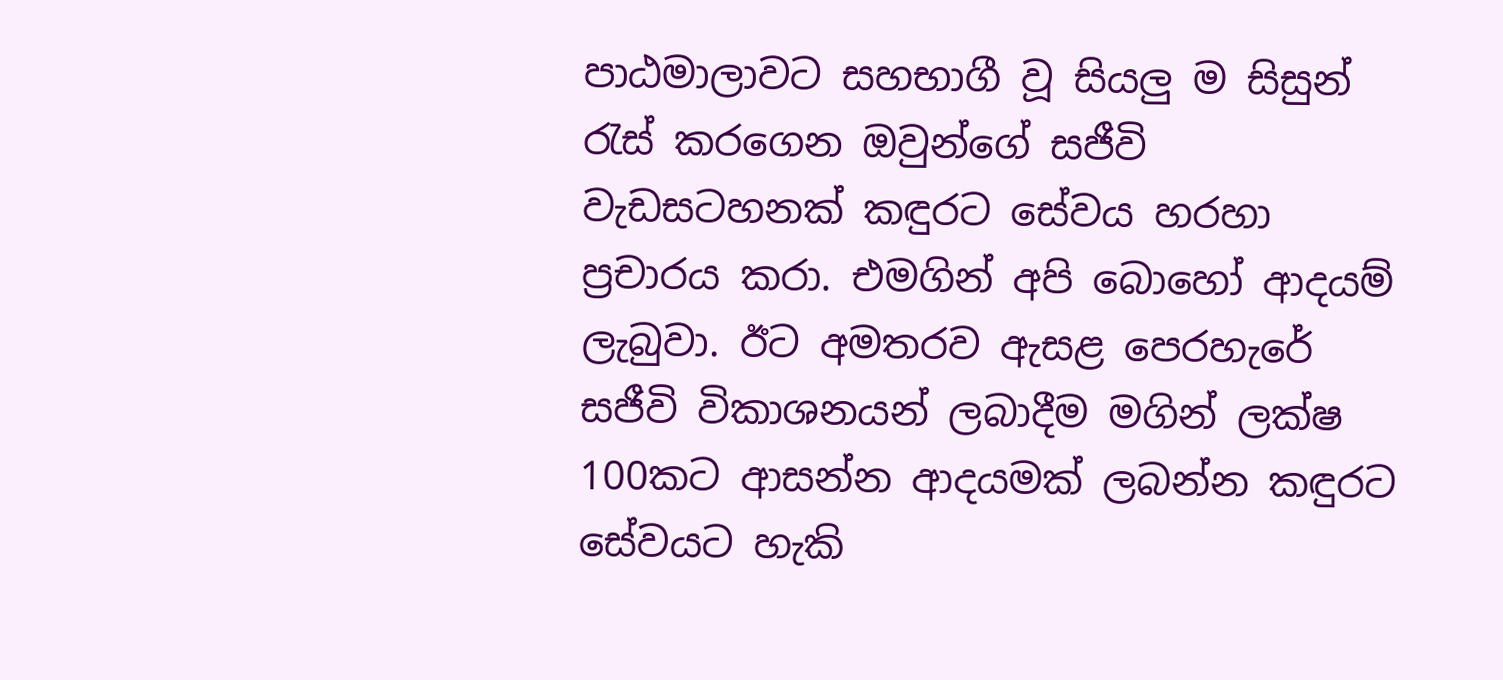පාඨමාලාවට සහභාගී වූ සියලු ම සිසුන් රැස් කරගෙන ඔවුන්ගේ සජීවි වැඩසටහනක් කඳුරට සේවය හරහා ප්‍රචාරය කරා. එමගින් අපි බොහෝ ආදයම් ලැබුවා. ඊට අමතරව ඇසළ පෙරහැරේ සජීවි විකාශනයන් ලබාදීම මගින් ලක්ෂ 100කට ආසන්න ආදයමක් ලබන්න කඳුරට සේවයට හැකි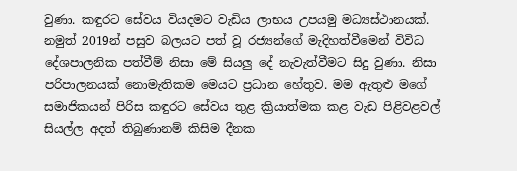වුණා. කඳුරට සේවය වියදමට වැඩිය ලාභය උපයමු මධ්‍යස්ථානයක්. නමුත් 2019න් පසුව බලයට පත් වූ රජ්‍යන්ගේ මැදිහත්වීමෙන් විවිධ දේශපාලනික පත්වීම් නිසා මේ සියලු දේ නැවැත්වීමට සිදු වුණා. නිසා පරිපාලනයක් නොමැතිකම මෙයට ප්‍රධාන හේතුව. මම ඇතුළු මගේ සමාජිකයන් පිරිස කඳුරට සේවය තුළ ක්‍රියාත්මක කළ වැඩ පිළිවළවල් සියල්ල අදත් තිබුණානම් කිසිම දීනක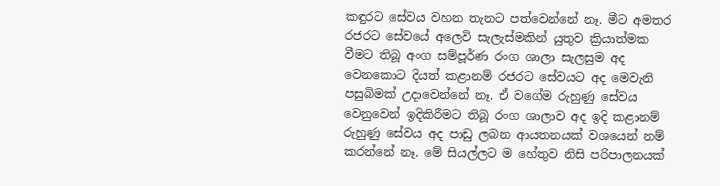කඳුරට සේවය වහන තැනට පත්වෙන්නේ නෑ. මීට අමතර රජරට සේවයේ අලෙවි සැලැස්මකින් යුතුව ක්‍රියාත්මක වීමට තිබූ අංග සම්පූර්ණ රංග ශාලා සැලසුම අද වෙනකොට දියත් කළානම් රජරට සේවයට අද මෙවැනි පසුබිමක් උදාවෙන්නේ නෑ. ඒ වගේම රුහුණු සේවය වෙනුවෙන් ඉදිකිරීමට තිබූ රංග ශාලාව අද ඉදි කළානම් රුහුණු සේවය අද පාඩු ලබන ආයතනයක් වශයෙන් නම් කරන්නේ නෑ. මේ සියල්ලට ම හේතුව නිසි පරිපාලනයක්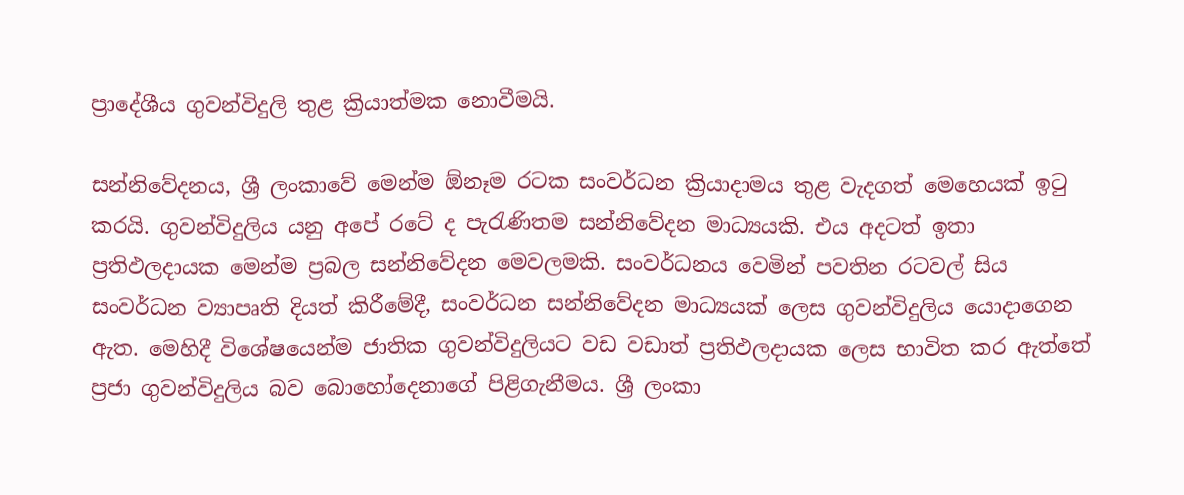ප්‍රාදේශීය ගුවන්විදුලි තුළ ක්‍රියාත්මක නොවීමයි.

සන්නිවේදනය, ශ්‍රී ලංකාවේ මෙන්ම ඕනෑම රටක සංවර්ධන ක්‍රියාදාමය තුළ වැදගත් මෙහෙයක් ඉටු කරයි. ගුවන්විදුලිය යනු අපේ රටේ ද පැරැණිතම සන්නිවේදන මාධ්‍යයකි. එය අදටත් ඉතා ප්‍රතිඵලදායක මෙන්ම ප්‍රබල සන්නිවේදන මෙවලමකි. සංවර්ධනය වෙමින් පවතින රටවල් සිය සංවර්ධන ව්‍යාපෘති දියත් කිරීමේදී, සංවර්ධන සන්නිවේදන මාධ්‍යයක් ලෙස ගුවන්විදුලිය යොදාගෙන ඇත. මෙහිදී විශේෂයෙන්ම ජාතික ගුවන්විදුලියට වඩ වඩාත් ප්‍රතිඵලදායක ලෙස භාවිත කර ඇත්තේ ප්‍රජා ගුවන්විදුලිය බව බොහෝදෙනාගේ පිළිගැනීමය. ශ්‍රී ලංකා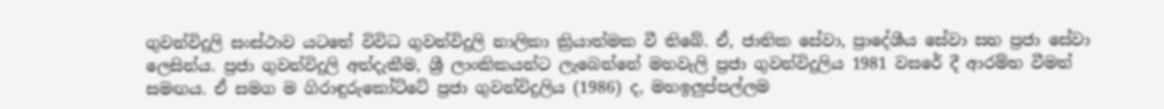ගුවන්විදුලි සංස්ථාව යටතේ විවිධ ගුවන්විදුලි නාලිකා ක්‍රියාත්මක වී තිබේ. ඒ, ජාතික සේවා, ප්‍රාදේශීය සේවා සහ ප්‍රජා සේවා ලෙසින්ය. ප්‍රජා ගුවන්විදුලි අත්දැකීම, ශ්‍රී ලාංකිකයන්ට ලැබෙන්නේ මහවැලි ප්‍රජා ගුවන්විදුලිය 1981 වසරේ දී ආරම්භ වීමත් සමඟය. ඒ සමග ම ගිරාඳුරුකෝට්ටේ ප්‍රජා ගුවන්විදුලිය (1986) ද, මහඉලුප්පල්ලම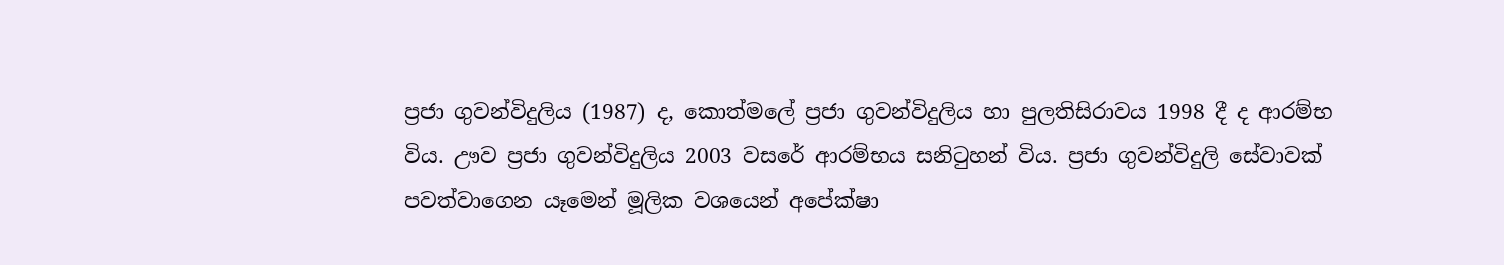ප්‍රජා ගුවන්විදුලිය (1987) ද, කොත්මලේ ප්‍රජා ගුවන්විදුලිය හා පුලතිසිරාවය 1998 දී ද ආරම්භ විය. ඌව ප්‍රජා ගුවන්විදුලිය 2003 වසරේ ආරම්භය සනිටුහන් විය. ප්‍රජා ගුවන්විදුලි සේවාවක් පවත්වාගෙන යෑමෙන් මූලික වශයෙන් අපේක්ෂා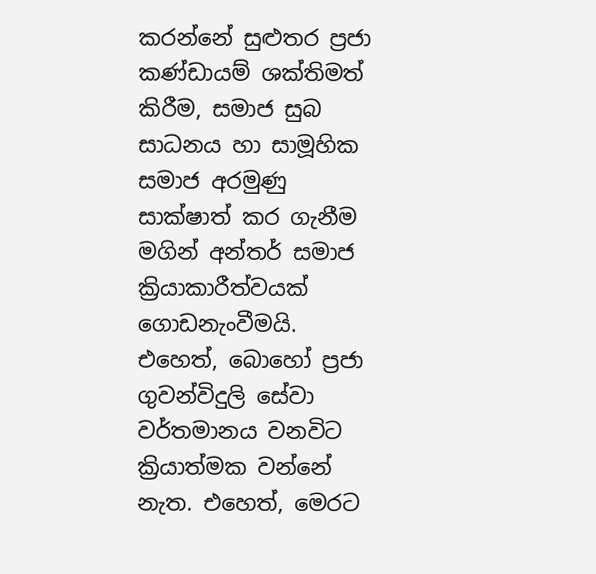කරන්නේ සුළුතර ප්‍රජා කණ්ඩායම් ශක්තිමත් කිරීම, සමාජ සුබ සාධනය හා සාමූහික සමාජ අරමුණු සාක්ෂාත් කර ගැනීම මගින් අන්තර් සමාජ ක්‍රියාකාරීත්වයක් ගොඩනැංවීමයි. එහෙත්, බොහෝ ප්‍රජා ගුවන්විදුලි සේවා වර්තමානය වනවිට ක්‍රියාත්මක වන්නේ නැත. එහෙත්, මෙරට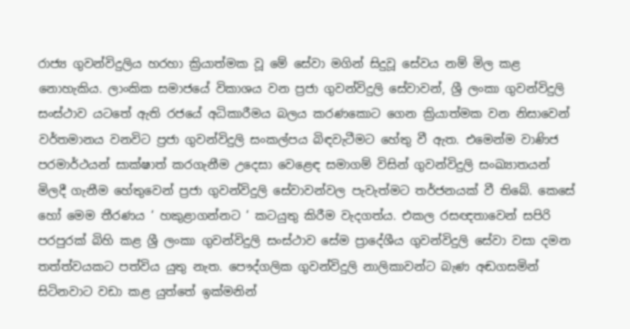රාජ්‍ය ගුවන්විදුලිය හරහා ක්‍රියාත්මක වූ මේ සේවා මගින් සිදුවූ සේවය නම් මිල කළ නොහැකිය. ලාංකික සමාජයේ විකාශය වන ප්‍රජා ගුවන්විදුලි සේවාවන්, ශ්‍රී ලංකා ගුවන්විදුලි සංස්ථාව යටතේ ඇති රජයේ අධිකාරීමය බලය කරණකොට ගෙන ක්‍රියාත්මක වන නිසාවෙන් වර්තමානය වනවිට ප්‍රජා ගුවන්විදුලි සංකල්පය බිඳවැටීමට හේතු වී ඇත. එමෙන්ම වාණිජ පරමාර්ථයන් සාක්ෂාත් කරගැනීම උදෙසා වෙළෙඳ සමාගම් විසින් ගුවන්විදුලි සංඛ්‍යාතයන් මිලදී ගැනීම හේතුවෙන් ප්‍රජා ගුවන්විදුලි සේවාවන්වල පැවැත්මට තර්ජනයක් වී තිබේ. කෙසේ හෝ මෙම තීරණය ‘ හකුළාගන්නට ‘ කටයුතු කිරීම වැදගත්ය. එකල රසඥතාවෙන් සපිරි පරපුරක් බිහි කළ ශ්‍රී ලංකා ගුවන්විදුලි සංස්ථාව සේම ප්‍රාදේශීය ගුවන්විදුලි සේවා වසා දමන තත්ත්වයකට පත්විය යුතු නැත. පෞද්ගලික ගුවන්විදුලි නාලිකාවන්ට බැණ අඬගසමින් සිටිනවාට වඩා කළ යුත්තේ ඉක්මනින්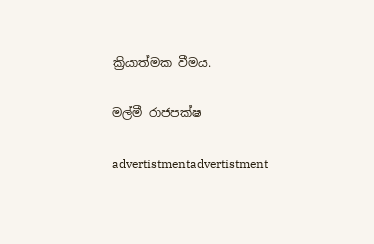ක්‍රියාත්මක වීමය.

මල්මී රාජපක්ෂ

advertistmentadvertistment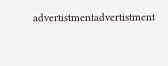advertistmentadvertistment